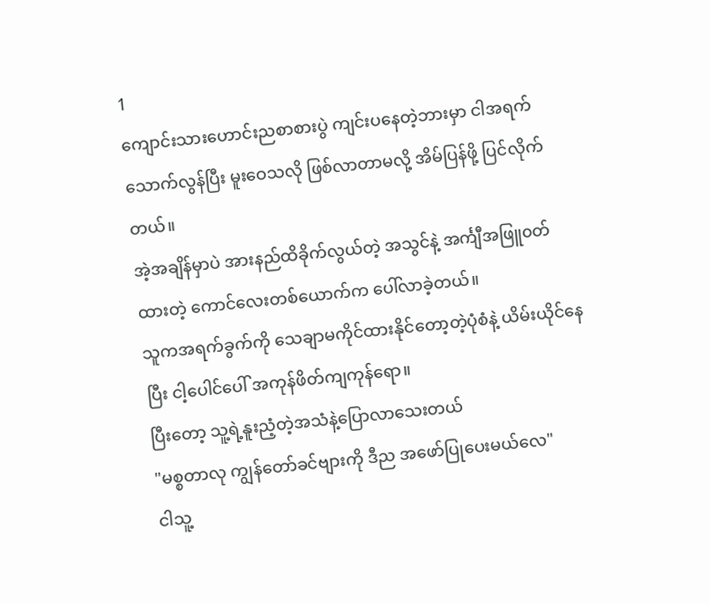1
ကျောင်းသားဟောင်းညစာစားပွဲ ကျင်းပနေတဲ့ဘားမှာ ငါအရက်သောက်လွန်ပြီး မူးဝေသလို ဖြစ်လာတာမလို့ အိမ်ပြန်ဖို့ ပြင်လိုက်တယ်။
အဲ့အချိန်မှာပဲ အားနည်ထိခိုက်လွယ်တဲ့ အသွင်နဲ့ အင်္ကျီအဖြူ၀တ်ထားတဲ့ ကောင်လေးတစ်ယောက်က ပေါ်လာခဲ့တယ်။
သူကအရက်ခွက်ကို သေချာမကိုင်ထားနိုင်တော့တဲ့ပုံစံနဲ့ ယိမ်းယိုင်နေပြီး ငါ့ပေါင်ပေါ် အကုန်ဖိတ်ကျကုန်ရော။
ပြီးတော့ သူ့ရဲ့နူးညံ့တဲ့အသံနဲ့ပြောလာသေးတယ်
"မစ္စတာလု ကျွန်တော်ခင်ဗျားကို ဒီည အဖော်ပြုပေးမယ်လေ"
ငါသူ့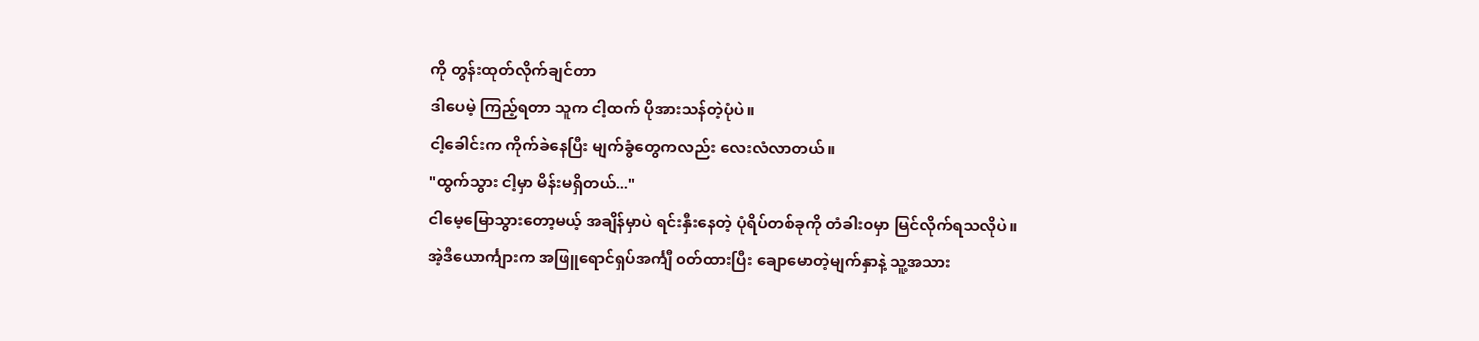ကို တွန်းထုတ်လိုက်ချင်တာ
ဒါပေမဲ့ ကြည့်ရတာ သူက ငါ့ထက် ပိုအားသန်တဲ့ပုံပဲ။
ငါ့ခေါင်းက ကိုက်ခဲနေပြီး မျက်ခွံတွေကလည်း လေးလံလာတယ်။
"ထွက်သွား ငါ့မှာ မိန်းမရှိတယ်..."
ငါမေ့မြောသွားတော့မယ့် အချိန်မှာပဲ ရင်းနှီးနေတဲ့ ပုံရိပ်တစ်ခုကို တံခါး၀မှာ မြင်လိုက်ရသလိုပဲ။
အဲ့ဒီယောင်္ကျားက အဖြူရောင်ရှပ်အင်္ကျီ ၀တ်ထားပြီး ချောမောတဲ့မျက်နှာနဲ့ သူ့အသား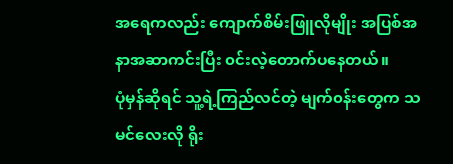အရေကလည်း ကျောက်စိမ်းဖြူလိုမျိုး အပြစ်အနာအဆာကင်းပြီး ၀င်းလဲ့တောက်ပနေတယ်။
ပုံမှန်ဆိုရင် သူ့ရဲ့ကြည်လင်တဲ့ မျက်၀န်းတွေက သမင်လေးလို ရိုး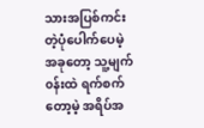သားအပြစ်ကင်းတဲ့ပုံပေါက်ပေမဲ့ အခုတော့ သူ့မျက်၀န်းထဲ ရက်စက်တော့မဲ့ အရိပ်အ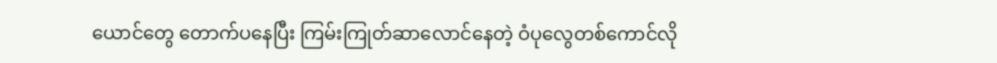ယောင်တွေ တောက်ပနေပြီး ကြမ်းကြုတ်ဆာလောင်နေတဲ့ ဝံပုလွေတစ်ကောင်လို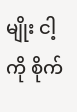မျိုး ငါ့ကို စိုက်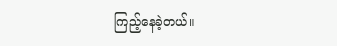ကြည့်နေခဲ့တယ်။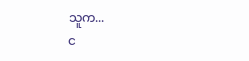သူက...
င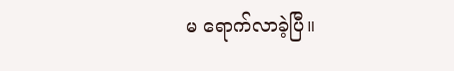မ ရောက်လာခဲ့ပြီ။